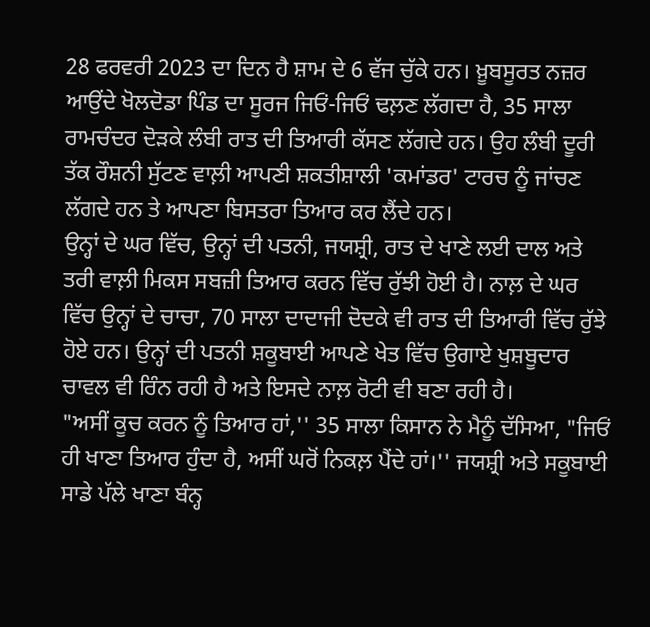28 ਫਰਵਰੀ 2023 ਦਾ ਦਿਨ ਹੈ ਸ਼ਾਮ ਦੇ 6 ਵੱਜ ਚੁੱਕੇ ਹਨ। ਖ਼ੂਬਸੂਰਤ ਨਜ਼ਰ ਆਉਂਦੇ ਖੋਲਦੋਡਾ ਪਿੰਡ ਦਾ ਸੂਰਜ ਜਿਓਂ-ਜਿਓਂ ਢਲ਼ਣ ਲੱਗਦਾ ਹੈ, 35 ਸਾਲਾ ਰਾਮਚੰਦਰ ਦੋੜਕੇ ਲੰਬੀ ਰਾਤ ਦੀ ਤਿਆਰੀ ਕੱਸਣ ਲੱਗਦੇ ਹਨ। ਉਹ ਲੰਬੀ ਦੂਰੀ ਤੱਕ ਰੌਸ਼ਨੀ ਸੁੱਟਣ ਵਾਲ਼ੀ ਆਪਣੀ ਸ਼ਕਤੀਸ਼ਾਲੀ 'ਕਮਾਂਡਰ' ਟਾਰਚ ਨੂੰ ਜਾਂਚਣ ਲੱਗਦੇ ਹਨ ਤੇ ਆਪਣਾ ਬਿਸਤਰਾ ਤਿਆਰ ਕਰ ਲੈਂਦੇ ਹਨ।
ਉਨ੍ਹਾਂ ਦੇ ਘਰ ਵਿੱਚ, ਉਨ੍ਹਾਂ ਦੀ ਪਤਨੀ, ਜਯਸ਼੍ਰੀ, ਰਾਤ ਦੇ ਖਾਣੇ ਲਈ ਦਾਲ ਅਤੇ ਤਰੀ ਵਾਲ਼ੀ ਮਿਕਸ ਸਬਜ਼ੀ ਤਿਆਰ ਕਰਨ ਵਿੱਚ ਰੁੱਝੀ ਹੋਈ ਹੈ। ਨਾਲ਼ ਦੇ ਘਰ ਵਿੱਚ ਉਨ੍ਹਾਂ ਦੇ ਚਾਚਾ, 70 ਸਾਲਾ ਦਾਦਾਜੀ ਦੋਦਕੇ ਵੀ ਰਾਤ ਦੀ ਤਿਆਰੀ ਵਿੱਚ ਰੁੱਝੇ ਹੋਏ ਹਨ। ਉਨ੍ਹਾਂ ਦੀ ਪਤਨੀ ਸ਼ਕੂਬਾਈ ਆਪਣੇ ਖੇਤ ਵਿੱਚ ਉਗਾਏ ਖੁਸ਼ਬੂਦਾਰ ਚਾਵਲ ਵੀ ਰਿੰਨ ਰਹੀ ਹੈ ਅਤੇ ਇਸਦੇ ਨਾਲ਼ ਰੋਟੀ ਵੀ ਬਣਾ ਰਹੀ ਹੈ।
"ਅਸੀਂ ਕੂਚ ਕਰਨ ਨੂੰ ਤਿਆਰ ਹਾਂ,'' 35 ਸਾਲਾ ਕਿਸਾਨ ਨੇ ਮੈਨੂੰ ਦੱਸਿਆ, "ਜਿਓਂ ਹੀ ਖਾਣਾ ਤਿਆਰ ਹੁੰਦਾ ਹੈ, ਅਸੀਂ ਘਰੋਂ ਨਿਕਲ਼ ਪੈਂਦੇ ਹਾਂ।'' ਜਯਸ਼੍ਰੀ ਅਤੇ ਸਕੂਬਾਈ ਸਾਡੇ ਪੱਲੇ ਖਾਣਾ ਬੰਨ੍ਹ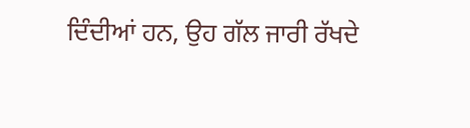ਦਿੰਦੀਆਂ ਹਨ, ਉਹ ਗੱਲ ਜਾਰੀ ਰੱਖਦੇ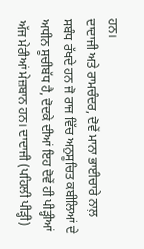ਹਨ।
ਦਾਦਾਜੀ ਅਤੇ ਰਾਮਚੰਦਰ, ਦੋਵੇਂ ਮਾਨਾ ਭਾਈਚਾਰੇ ਨਾਲ਼ ਸਬੰਧ ਰੱਖਦੇ ਹਨ ਜੋ ਰਾਜ ਵਿੱਚ ਅਨੁਸੂਚਿਤ ਕਬੀਲਿਆਂ ਦੇ ਅਧੀਨ ਸੂਚੀਬੱਧ ਹੈ, ਦੋਦਕੇ ਦੀਆਂ ਇਹ ਦੋਵੇਂ ਹੀ ਪੀੜ੍ਹੀਆਂ ਅੱਜ ਮੇਰੀਆਂ ਮੇਜ਼ਬਾਨ ਹਨ। ਦਾਦਾਜੀ (ਪਹਿਲੀ ਪੀੜ੍ਹੀ)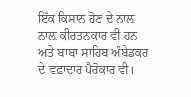ਇੱਕ ਕਿਸਾਨ ਹੋਣ ਦੇ ਨਾਲ਼ ਨਾਲ਼ ਕੀਰਤਨਕਾਰ ਵੀ ਹਨ ਅਤੇ ਬਾਬਾ ਸਾਹਿਬ ਅੰਬੇਡਕਰ ਦੇ ਵਫ਼ਾਦਾਰ ਪੈਰੋਕਾਰ ਵੀ।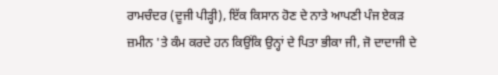ਰਾਮਚੰਦਰ (ਦੂਜੀ ਪੀੜ੍ਹੀ), ਇੱਕ ਕਿਸਾਨ ਹੋਣ ਦੇ ਨਾਤੇ ਆਪਣੀ ਪੰਜ ਏਕੜ ਜ਼ਮੀਨ 'ਤੇ ਕੰਮ ਕਰਦੇ ਹਨ ਕਿਉਂਕਿ ਉਨ੍ਹਾਂ ਦੇ ਪਿਤਾ ਭੀਕਾ ਜੀ, ਜੋ ਦਾਦਾਜੀ ਦੇ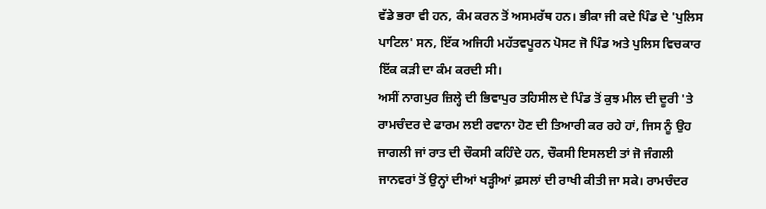ਵੱਡੇ ਭਰਾ ਵੀ ਹਨ, ਕੰਮ ਕਰਨ ਤੋਂ ਅਸਮਰੱਥ ਹਨ। ਭੀਕਾ ਜੀ ਕਦੇ ਪਿੰਡ ਦੇ 'ਪੁਲਿਸ ਪਾਟਿਲ' ਸਨ, ਇੱਕ ਅਜਿਹੀ ਮਹੱਤਵਪੂਰਨ ਪੋਸਟ ਜੋ ਪਿੰਡ ਅਤੇ ਪੁਲਿਸ ਵਿਚਕਾਰ ਇੱਕ ਕੜੀ ਦਾ ਕੰਮ ਕਰਦੀ ਸੀ।
ਅਸੀਂ ਨਾਗਪੁਰ ਜ਼ਿਲ੍ਹੇ ਦੀ ਭਿਵਾਪੁਰ ਤਹਿਸੀਲ ਦੇ ਪਿੰਡ ਤੋਂ ਕੁਝ ਮੀਲ ਦੀ ਦੂਰੀ 'ਤੇ ਰਾਮਚੰਦਰ ਦੇ ਫਾਰਮ ਲਈ ਰਵਾਨਾ ਹੋਣ ਦੀ ਤਿਆਰੀ ਕਰ ਰਹੇ ਹਾਂ, ਜਿਸ ਨੂੰ ਉਹ ਜਾਗਲੀ ਜਾਂ ਰਾਤ ਦੀ ਚੌਕਸੀ ਕਹਿੰਦੇ ਹਨ, ਚੌਕਸੀ ਇਸਲਈ ਤਾਂ ਜੋ ਜੰਗਲੀ ਜਾਨਵਰਾਂ ਤੋਂ ਉਨ੍ਹਾਂ ਦੀਆਂ ਖੜ੍ਹੀਆਂ ਫ਼ਸਲਾਂ ਦੀ ਰਾਖੀ ਕੀਤੀ ਜਾ ਸਕੇ। ਰਾਮਚੰਦਰ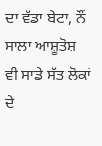ਦਾ ਵੱਡਾ ਬੇਟਾ, ਨੌਂ ਸਾਲਾ ਆਸ਼ੂਤੋਸ਼ ਵੀ ਸਾਡੇ ਸੱਤ ਲੋਕਾਂ ਦੇ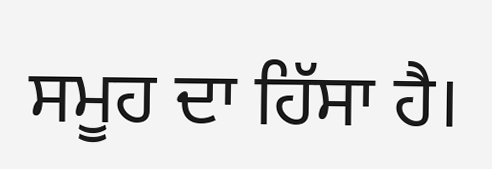ਸਮੂਹ ਦਾ ਹਿੱਸਾ ਹੈ।